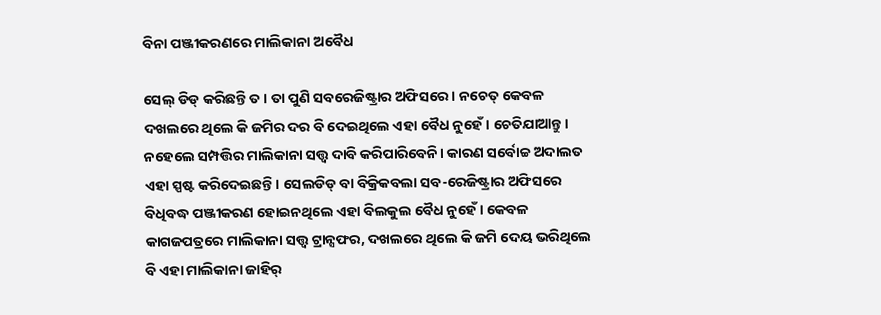ବିନା ପଞ୍ଜୀକରଣରେ ମାଲିକାନା ଅବୈଧ

ସେଲ୍ ଡିଡ୍ କରିଛନ୍ତି ତ। ତା ପୁଣି ସବରେଜିଷ୍ଟ୍ରାର ଅଫିସରେ। ନଚେତ୍ କେବଳ ଦଖଲରେ ଥିଲେ କି ଜମିର ଦର ବି ଦେଇଥିଲେ ଏହା ବୈଧ ନୁହେଁ। ଚେତିଯାଆନ୍ତୁ। ନହେଲେ ସମ୍ପତ୍ତିର ମାଲିକାନା ସତ୍ତ୍ୱ ଦାବି କରିପାରିବେନି। କାରଣ ସର୍ବୋଚ୍ଚ ଅଦାଲତ ଏହା ସ୍ପଷ୍ଟ କରିଦେଇଛନ୍ତି। ସେଲଡିଡ୍‌ ବା ବିକ୍ରିକବଲା ସବ-ରେଜିଷ୍ଟ୍ରାର ଅଫିସରେ ବିଧିବଦ୍ଧ ପଞ୍ଜୀକରଣ ହୋଇନଥିଲେ ଏହା ବିଲକୁଲ ବୈଧ ନୁହେଁ। କେବଳ କାଗଜପତ୍ରରେ ମାଲିକାନା ସତ୍ତ୍ୱ ଟ୍ରାନ୍ସଫର, ଦଖଲରେ ଥିଲେ କି ଜମି ଦେୟ ଭରିଥିଲେ ବି ଏହା ମାଲିକାନା ଜାହିର୍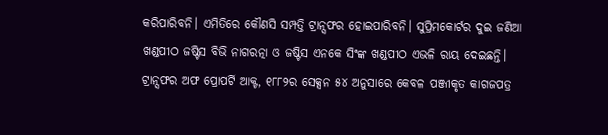କରିପାରିବନି। ଏମିତିରେ କୌଣସି ସମ୍ପତ୍ତି ଟ୍ରାନ୍ସଫର ହୋଇପାରିବନି। ସୁପ୍ରିମକୋର୍ଟର ଦୁଇ ଜଣିଆ ଖଣ୍ଡପୀଠ ଜଷ୍ଟିସ ବିଭି ନାଗରତ୍ନା ଓ ଜଷ୍ଟିସ ଏନକେ ସିଂଙ୍କ ଖଣ୍ଡପୀଠ ଏଭଳି ରାୟ ଦେଇଛନ୍ତି। ଟ୍ରାନ୍ସଫର ଅଫ ପ୍ରୋପର୍ଟି ଆକ୍ଟ, ୧୮୮୨ର ସେକ୍ସନ ୫୪ ଅନୁସାରେ କେବଳ ପଞ୍ଜୀକୃତ କାଗଜପତ୍ର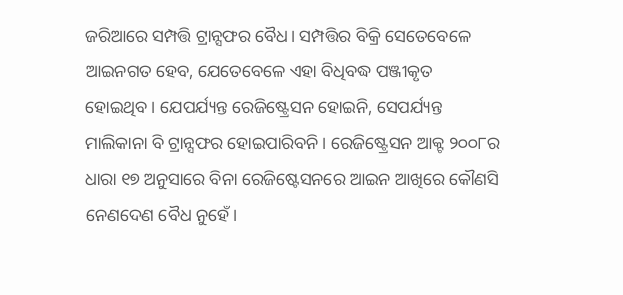ଜରିଆରେ ସମ୍ପତ୍ତି ଟ୍ରାନ୍ସଫର ବୈଧ। ସମ୍ପତ୍ତିର ବିକ୍ରି ସେତେବେଳେ ଆଇନଗତ ହେବ, ଯେତେବେଳେ ଏହା ବିଧିବଦ୍ଧ ପଞ୍ଜୀକୃତ ହୋଇଥିବ। ଯେପର୍ଯ୍ୟନ୍ତ ରେଜିଷ୍ଟ୍ରେସନ ହୋଇନି, ସେପର୍ଯ୍ୟନ୍ତ ମାଲିକାନା ବି ଟ୍ରାନ୍ସଫର ହୋଇପାରିବନି। ରେଜିଷ୍ଟ୍ରେସନ ଆକ୍ଟ ୨୦୦୮ର ଧାରା ୧୭ ଅନୁସାରେ ବିନା ରେଜିଷ୍ଟେସନରେ ଆଇନ ଆଖିରେ କୌଣସି ନେଣଦେଣ ବୈଧ ନୁହେଁ।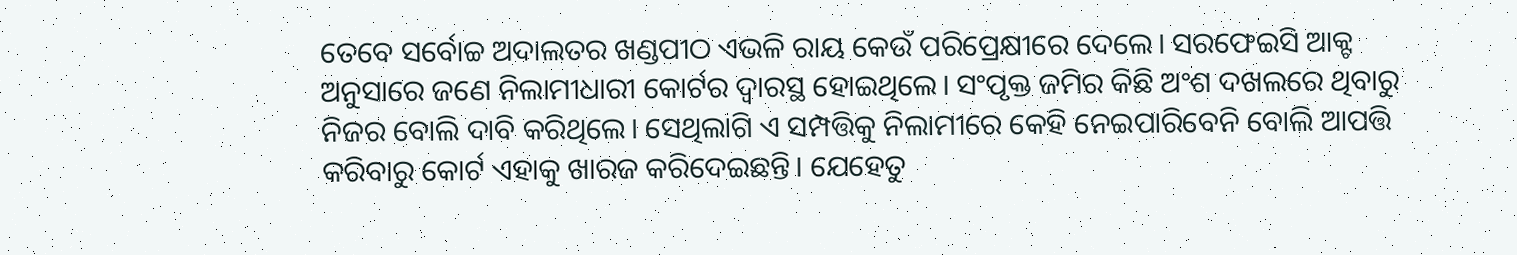ତେବେ ସର୍ବୋଚ୍ଚ ଅଦାଲତର ଖଣ୍ଡପୀଠ ଏଭଳି ରାୟ କେଉଁ ପରିପ୍ରେକ୍ଷୀରେ ଦେଲେ। ସରଫେଇସି ଆକ୍ଟ ଅନୁସାରେ ଜଣେ ନିଲାମୀଧାରୀ କୋର୍ଟର ଦ୍ୱାରସ୍ଥ ହୋଇଥିଲେ। ସଂପୃକ୍ତ ଜମିର କିଛି ଅଂଶ ଦଖଲରେ ଥିବାରୁ ନିଜର ବୋଲି ଦାବି କରିଥିଲେ। ସେଥିଲାଗି ଏ ସମ୍ପତ୍ତିକୁ ନିଲାମୀରେ କେହି ନେଇପାରିବେନି ବୋଲି ଆପତ୍ତି କରିବାରୁ କୋର୍ଟ ଏହାକୁ ଖାରଜ କରିଦେଇଛନ୍ତି। ଯେହେତୁ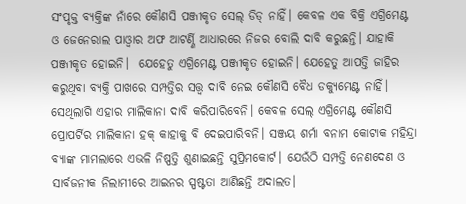ସଂପୃକ୍ତ ବ୍ୟକ୍ତିଙ୍କ ନାଁରେ କୌଣସି ପଞ୍ଜୀକୃତ ସେଲ୍ ଡିଡ୍ ନାହିଁ। କେବଳ ଏକ ବିକ୍ରି ଏଗ୍ରିମେଣ୍ଟ ଓ ଜେନେରାଲ ପାଓ୍ୱାର ଅଫ ଆଟର୍ଣ୍ଣି ଆଧାରରେ ନିଜର ବୋଲି ଦାବି କରୁଛନ୍ତି। ଯାହାକି ପଞ୍ଜୀକୃତ ହୋଇନି।  ଯେହେତୁ ଏଗ୍ରିମେଣ୍ଟ ପଞ୍ଜୀକୃତ ହୋଇନି। ଯେହେତୁ ଆପତ୍ତି ଜାହିର କରୁଥିବା ବ୍ୟକ୍ତି ପାଖରେ ସମ୍ପତ୍ତିର ସତ୍ତ୍ୱ ଦାବି ନେଇ କୌଣସି ବୈଧ ଡକ୍ୟୁମେଣ୍ଟ ନାହିଁ। ସେଥିଲାଗି ଏହାର ମାଲିକାନା ଦାବି କରିପାରିବେନି। କେବଳ ସେଲ୍ ଏଗ୍ରିମେଣ୍ଟ କୌଣସି ପ୍ରୋପର୍ଟିର ମାଲିକାନା ହକ୍ କାହାକୁ ବି ଦେଇପାରିବନି। ସଞ୍ଜୟ ଶର୍ମା ବନାମ କୋଟାକ ମହିନ୍ଦ୍ରା ବ୍ୟାଙ୍କ ମାମଲାରେ ଏଭଳି ନିଷ୍ପତ୍ତି ଶୁଣାଇଛନ୍ତି ସୁପ୍ରିମକୋର୍ଟ। ଯେଉଁଠି ସମ୍ପତ୍ତି ନେଣଦେଣ ଓ ସାର୍ବଜନୀକ ନିଲାମୀରେ ଆଇନର ସ୍ପଷ୍ଟତା ଆଣିଛନ୍ତି ଅଦାଲତ।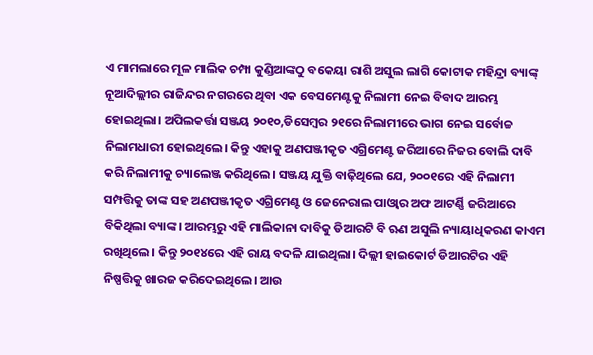ଏ ମାମଲାରେ ମୂଳ ମାଲିକ ଚମ୍ପା କୁଣ୍ଡିଆଙ୍କଠୁ ବକେୟା ରାଶି ଅସୁଲ ଲାଗି କୋଟାକ ମହିନ୍ଦ୍ରା ବ୍ୟାଙ୍କ୍ ନୂଆଦିଲ୍ଲୀର ରାଜିନ୍ଦର ନଗରରେ ଥିବା ଏକ ବେସମେଣ୍ଟକୁ ନିଲାମୀ ନେଇ ବିବାଦ ଆରମ୍ଭ ହୋଇଥିଲା। ଅପିଲକର୍ତ୍ତା ସଞ୍ଜୟ ୨୦୧୦,ଡିସେମ୍ୱର ୨୧ରେ ନିଲାମୀରେ ଭାଗ ନେଇ ସର୍ବୋଚ୍ଚ ନିଲାମଧାରୀ ହୋଇଥିଲେ। କିନ୍ତୁ ଏହାକୁ ଅଣପଞ୍ଜୀକୃତ ଏଗ୍ରିମେଣ୍ଟ ଜରିଆରେ ନିଜର ବୋଲି ଦାବି କରି ନିଲାମୀକୁ ଚ୍ୟାଲେଞ୍ଜ କରିଥିଲେ। ସଞ୍ଜୟ ଯୁକ୍ତି ବାଢ଼ିଥିଲେ ଯେ, ୨୦୦୧ରେ ଏହି ନିଲାମୀ ସମ୍ପତ୍ତିକୁ ତାଙ୍କ ସହ ଅଣପଞ୍ଜୀକୃତ ଏଗ୍ରିମେଣ୍ଟ ଓ ଜେନେରାଲ ପାଓ୍ୱାର ଅଫ ଆଟର୍ଣ୍ଣି ଜରିଆରେ ବିକିଥିଲା ବ୍ୟାଙ୍କ। ଆରମ୍ଭରୁ ଏହି ମାଲିକାନା ଦାବିକୁ ଡିଆରଟି ବି ଋଣ ଅସୁଲି ନ୍ୟାୟାଧିକରଣ କାଏମ ରଖିଥିଲେ। କିନ୍ତୁ ୨୦୧୪ରେ ଏହି ରାୟ ବଦଳି ଯାଇଥିଲା। ଦିଲ୍ଲୀ ହାଇକୋର୍ଟ ଡିଆରଟିର ଏହି ନିଷ୍ପତ୍ତିକୁ ଖାରଜ କରିଦେଇଥିଲେ। ଆଉ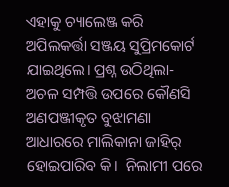ଏହାକୁ ଚ୍ୟାଲେଞ୍ଜ କରି ଅପିଲକର୍ତ୍ତା ସଞ୍ଜୟ ସୁପ୍ରିମକୋର୍ଟ ଯାଇଥିଲେ। ପ୍ରଶ୍ନ ଉଠିଥିଲା- ଅଚଳ ସମ୍ପତ୍ତି ଉପରେ କୌଣସି ଅଣପଞ୍ଜୀକୃତ ବୁଝାମଣା ଆଧାରରେ ମାଲିକାନା ଜାହିର୍ ହୋଇପାରିବ କି।  ନିଲାମୀ ପରେ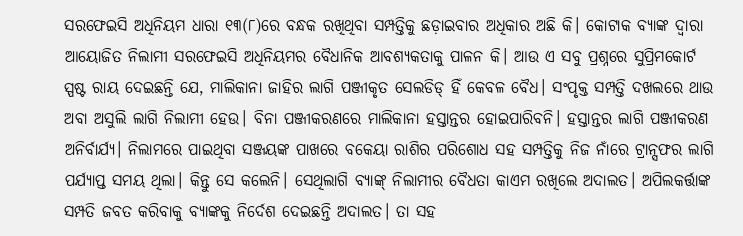ସରଫେଇସି ଅଧିନିୟମ ଧାରା ୧୩(୮)ରେ ବନ୍ଧକ ରଖିଥିବା ସମ୍ପତ୍ତିକୁ ଛଡ଼ାଇବାର ଅଧିକାର ଅଛି କି। କୋଟାକ ବ୍ୟାଙ୍କ ଦ୍ୱାରା ଆୟୋଜିତ ନିଲାମୀ ସରଫେଇସି ଅଧିନିୟମର ବୈଧାନିକ ଆବଶ୍ୟକତାକୁ ପାଳନ କି। ଆଉ ଏ ସବୁ ପ୍ରଶ୍ନରେ ସୁପ୍ରିମକୋର୍ଟ ସ୍ପଷ୍ଟ ରାୟ ଦେଇଛନ୍ତି ଯେ, ମାଲିକାନା ଜାହିର ଲାଗି ପଞ୍ଜୀକୃତ ସେଲଡିଡ୍ ହିଁ କେବଳ ବୈଧ। ସଂପୃକ୍ତ ସମ୍ପତ୍ତି ଦଖଲରେ ଥାଉ ଅବା ଅସୁଲି ଲାଗି ନିଲାମୀ ହେଉ। ବିନା ପଞ୍ଜୀକରଣରେ ମାଲିକାନା ହସ୍ତାନ୍ତର ହୋଇପାରିବନି। ହସ୍ତାନ୍ତର ଲାଗି ପଞ୍ଜୀକରଣ ଅନିର୍ବାର୍ଯ୍ୟ। ନିଲାମରେ ପାଇଥିବା ସଞ୍ଜୟଙ୍କ ପାଖରେ ବକେୟା ରାଶିର ପରିଶୋଧ ସହ ସମ୍ପତ୍ତିକୁ ନିଜ ନାଁରେ ଟ୍ରାନ୍ସଫର ଲାଗି ପର୍ଯ୍ୟାପ୍ତ ସମୟ ଥିଲା। କିନ୍ତୁ ସେ କଲେନି। ସେଥିଲାଗି ବ୍ୟାଙ୍କ୍‌ ନିଲାମୀର ବୈଧତା କାଏମ ରଖିଲେ ଅଦାଲତ। ଅପିଲକର୍ତ୍ତାଙ୍କ ସମ୍ପତି ଜବତ କରିବାକୁ ବ୍ୟାଙ୍କକୁ ନିର୍ଦେଶ ଦେଇଛନ୍ତି ଅଦାଲତ। ତା ସହ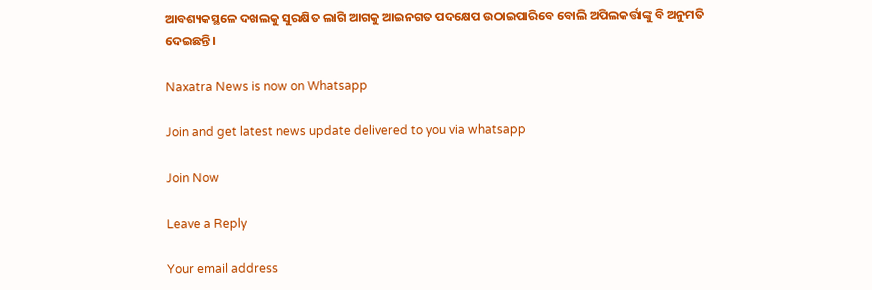ଆବଶ୍ୟକସ୍ଥଳେ ଦଖଲକୁ ସୁରକ୍ଷିତ ଲାଗି ଆଗକୁ ଆଇନଗତ ପଦକ୍ଷେପ ଉଠାଇପାରିବେ ବୋଲି ଅପିଲକର୍ତ୍ତାଙ୍କୁ ବି ଅନୁମତି ଦେଇଛନ୍ତି।

Naxatra News is now on Whatsapp

Join and get latest news update delivered to you via whatsapp

Join Now

Leave a Reply

Your email address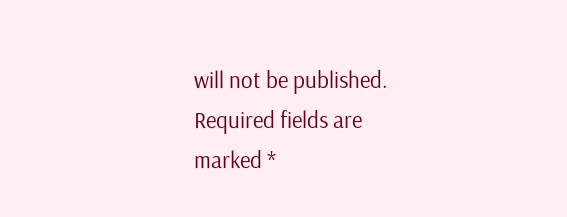will not be published. Required fields are marked *